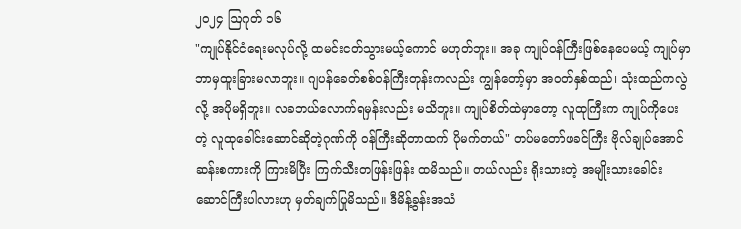၂၀၂၄ ဩဂုတ် ၁၆
"ကျုပ်နိုင်ငံရေးမလုပ်လို့ ထမင်းငတ်သွားမယ့်ကောင် မဟုတ်ဘူး။ အခု ကျုပ်ဝန်ကြီးဖြစ်နေပေမယ့် ကျုပ်မှာ ဘာမှထူးခြားမလာဘူး။ ဂျပန်ခေတ်စစ်ဝန်ကြီးတုန်းကလည်း ကျွန်တော့်မှာ အဝတ်နှစ်ထည်၊ သုံးထည်ကလွဲလို့ အပိုမရှိဘူး။ လခဘယ်လောက်ရမှန်းလည်း မသိဘူး။ ကျုပ်စိတ်ထဲမှာတော့ လူထုကြီးက ကျုပ်ကိုပေးတဲ့ လူထုခေါင်းဆောင်ဆိုတဲ့ဂုဏ်ကို ဝန်ကြီးဆိုတာထက် ပိုမက်တယ်" တပ်မတော်ဖခင်ကြီး ဗိုလ်ချုပ်အောင်ဆန်းစကားကို ကြားမိပြီး ကြက်သီးတဖြန်းဖြန်း ထမိသည်။ တယ်လည်း ရိုးသားတဲ့ အမျိုးသားခေါင်းဆောင်ကြီးပါလားဟု မှတ်ချက်ပြုမိသည်။ ဒီမိန့်ခွန်းအသံ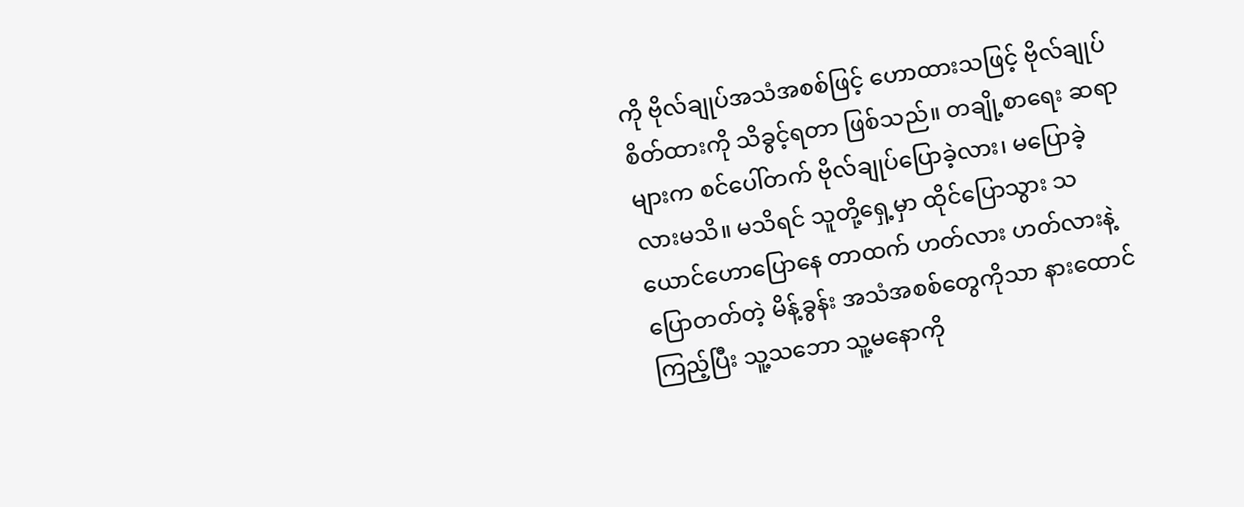ကို ဗိုလ်ချုပ်အသံအစစ်ဖြင့် ဟောထားသဖြင့် ဗိုလ်ချုပ်စိတ်ထားကို သိခွင့်ရတာ ဖြစ်သည်။ တချို့စာရေး ဆရာများက စင်ပေါ်တက် ဗိုလ်ချုပ်ပြောခဲ့လား၊ မပြောခဲ့လားမသိ။ မသိရင် သူတို့ရှေ့မှာ ထိုင်ပြောသွား သယောင်ဟောပြောနေ တာထက် ဟတ်လား ဟတ်လားနဲ့ ပြောတတ်တဲ့ မိန့်ခွန်း အသံအစစ်တွေကိုသာ နားထောင်ကြည့်ပြီး သူ့သဘော သူ့မနောကို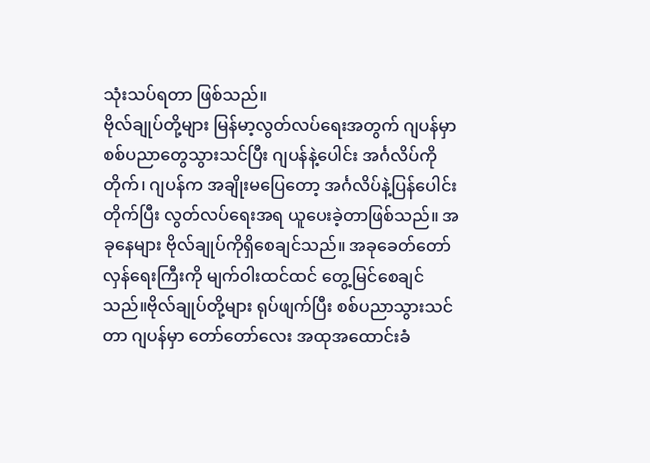သုံးသပ်ရတာ ဖြစ်သည်။
ဗိုလ်ချုပ်တို့များ မြန်မာ့လွတ်လပ်ရေးအတွက် ဂျပန်မှာစစ်ပညာတွေသွားသင်ပြီး ဂျပန်နဲ့ပေါင်း အင်္ဂလိပ်ကိုတိုက်၊ ဂျပန်က အချိုးမပြေတော့ အင်္ဂလိပ်နဲ့ပြန်ပေါင်းတိုက်ပြီး လွတ်လပ်ရေးအရ ယူပေးခဲ့တာဖြစ်သည်။ အခုနေများ ဗိုလ်ချုပ်ကိုရှိစေချင်သည်။ အခုခေတ်တော်လှန်ရေးကြီးကို မျက်ဝါးထင်ထင် တွေ့မြင်စေချင်သည်။ဗိုလ်ချုပ်တို့များ ရုပ်ဖျက်ပြီး စစ်ပညာသွားသင်တာ ဂျပန်မှာ တော်တော်လေး အထုအထောင်းခံ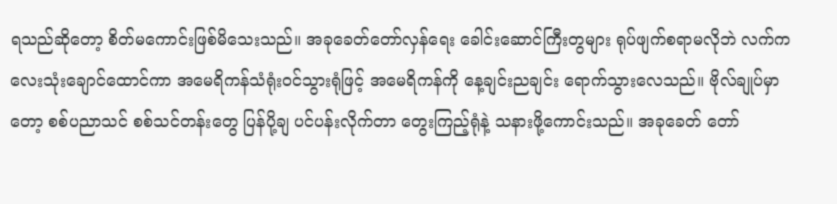ရသည်ဆိုတော့ စိတ်မကောင်းဖြစ်မိသေးသည်။ အခုခေတ်တော်လှန်ရေး ခေါင်းဆောင်ကြီးတွများ ရုပ်ဖျက်စရာမလိုဘဲ လက်ကလေးသုံးချောင်ထောင်ကာ အမေရိကန်သံရုံးဝင်သွားရုံဖြင့် အမေရိကန်ကို နေ့ချင်းညချင်း ရောက်သွားလေသည်။ ဗိုလ်ချုပ်မှာတော့ စစ်ပညာသင် စစ်သင်တန်းတွေ ပြန်ပို့ချ ပင်ပန်းလိုက်တာ တွေးကြည့်ရုံနဲ့ သနားဖို့ကောင်းသည်။ အခုခေတ် တော်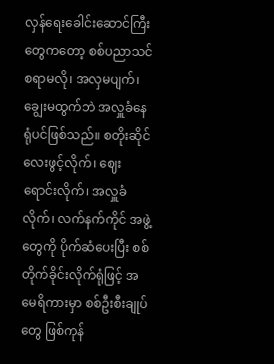လှန်ရေးခေါင်းဆောင်ကြီးတွေကတော့ စစ်ပညာသင်စရာမလို၊ အလှမပျက်၊ ချွေးမထွက်ဘဲ အလှူခံနေရုံပင်ဖြစ်သည်။ စတိုးဆိုင်လေးဖွင့်လိုက်၊ ဈေးရောင်းလိုက်၊ အလှူခံလိုက်၊ လက်နက်ကိုင် အဖွဲ့တွေကို ပိုက်ဆံပေးပြီး စစ်တိုက်ခိုင်းလိုက်ရုံဖြင့် အမေရိကားမှာ စစ်ဦးစီးချုပ်တွေ ဖြစ်ကုန်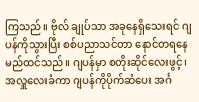ကြသည်။ ဗိုလ် ချုပ်သာ အခုနေရှိသေးရင် ဂျပန်ကိုသွားပြီး စစ်ပညာသင်တာ နောင်တရနေမည်ထင်သည်။ ဂျပန်မှာ စတိုးဆိုင်လေးဖွင့်၊ အလှူလေးခံကာ ဂျပန်ကိုပိုက်ဆံပေး အင်္ဂ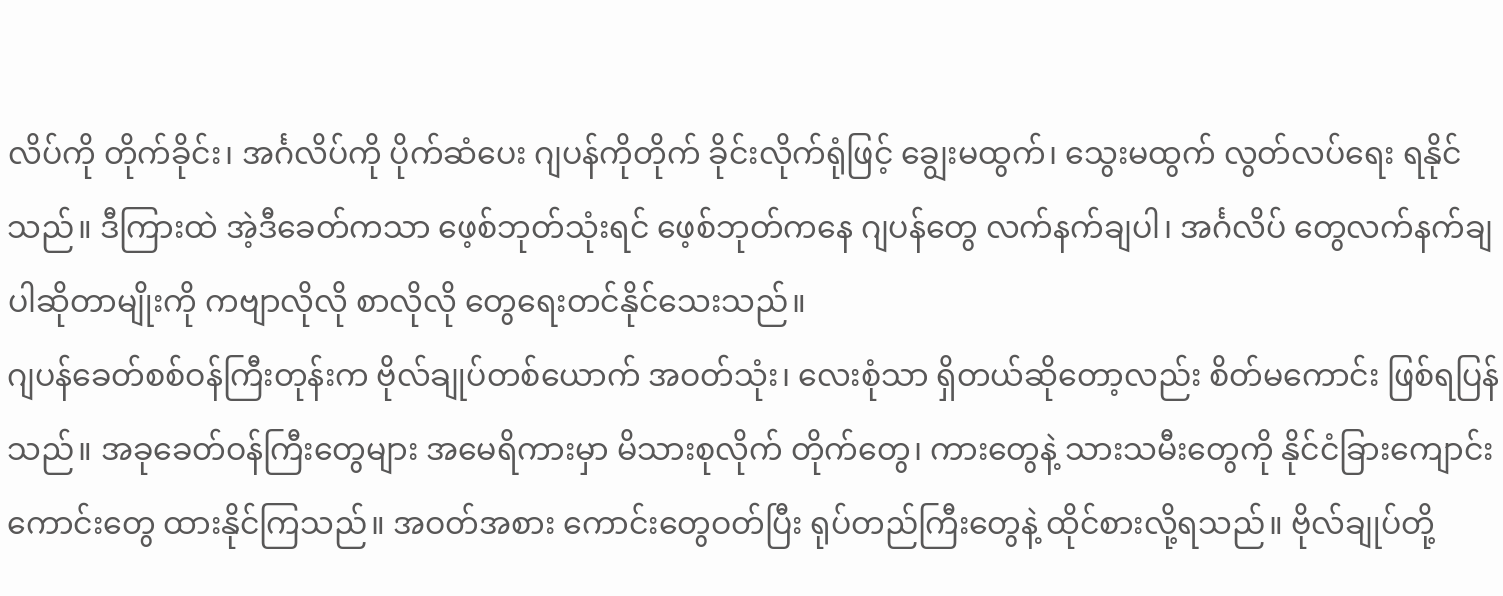လိပ်ကို တိုက်ခိုင်း၊ အင်္ဂလိပ်ကို ပိုက်ဆံပေး ဂျပန်ကိုတိုက် ခိုင်းလိုက်ရုံဖြင့် ချွေးမထွက်၊ သွေးမထွက် လွတ်လပ်ရေး ရနိုင်သည်။ ဒီကြားထဲ အဲ့ဒီခေတ်ကသာ ဖေ့စ်ဘုတ်သုံးရင် ဖေ့စ်ဘုတ်ကနေ ဂျပန်တွေ လက်နက်ချပါ၊ အင်္ဂလိပ် တွေလက်နက်ချပါဆိုတာမျိုးကို ကဗျာလိုလို စာလိုလို တွေရေးတင်နိုင်သေးသည်။
ဂျပန်ခေတ်စစ်ဝန်ကြီးတုန်းက ဗိုလ်ချုပ်တစ်ယောက် အဝတ်သုံး၊ လေးစုံသာ ရှိတယ်ဆိုတော့လည်း စိတ်မကောင်း ဖြစ်ရပြန်သည်။ အခုခေတ်ဝန်ကြီးတွေများ အမေရိကားမှာ မိသားစုလိုက် တိုက်တွေ၊ ကားတွေနဲ့ သားသမီးတွေကို နိုင်ငံခြားကျောင်းကောင်းတွေ ထားနိုင်ကြသည်။ အဝတ်အစား ကောင်းတွေဝတ်ပြီး ရုပ်တည်ကြီးတွေနဲ့ ထိုင်စားလို့ရသည်။ ဗိုလ်ချုပ်တို့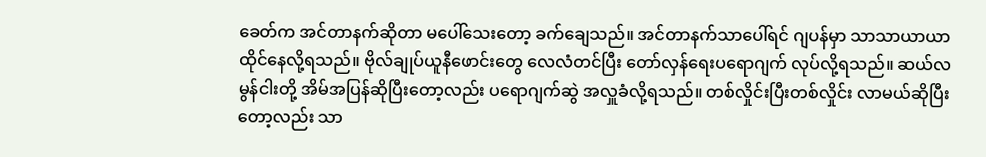ခေတ်က အင်တာနက်ဆိုတာ မပေါ်သေးတော့ ခက်ချေသည်။ အင်တာနက်သာပေါ်ရင် ဂျပန်မှာ သာသာယာယာ ထိုင်နေလို့ရသည်။ ဗိုလ်ချုပ်ယူနီဖောင်းတွေ လေလံတင်ပြီး တော်လှန်ရေးပရောဂျက် လုပ်လို့ရသည်။ ဆယ်လမွန်ငါးတို့ အိမ်အပြန်ဆိုပြီးတော့လည်း ပရောဂျက်ဆွဲ အလှူခံလို့ရသည်။ တစ်လှိုင်းပြီးတစ်လှိုင်း လာမယ်ဆိုပြီးတော့လည်း သာ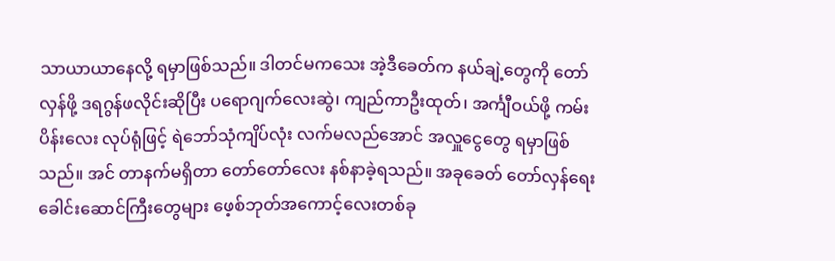သာယာယာနေလို့ ရမှာဖြစ်သည်။ ဒါတင်မကသေး အဲ့ဒီခေတ်က နယ်ချဲ့တွေကို တော်လှန်ဖို့ ဒရဂွန်ဖလိုင်းဆိုပြီး ပရောဂျက်လေးဆွဲ၊ ကျည်ကာဦးထုတ်၊ အင်္ကျီဝယ်ဖို့ ကမ်းပိန်းလေး လုပ်ရုံဖြင့် ရဲဘော်သုံကျိပ်လုံး လက်မလည်အောင် အလှူငွေတွေ ရမှာဖြစ်သည်။ အင် တာနက်မရှိတာ တော်တော်လေး နစ်နာခဲ့ရသည်။ အခုခေတ် တော်လှန်ရေးခေါင်းဆောင်ကြီးတွေများ ဖေ့စ်ဘုတ်အကောင့်လေးတစ်ခု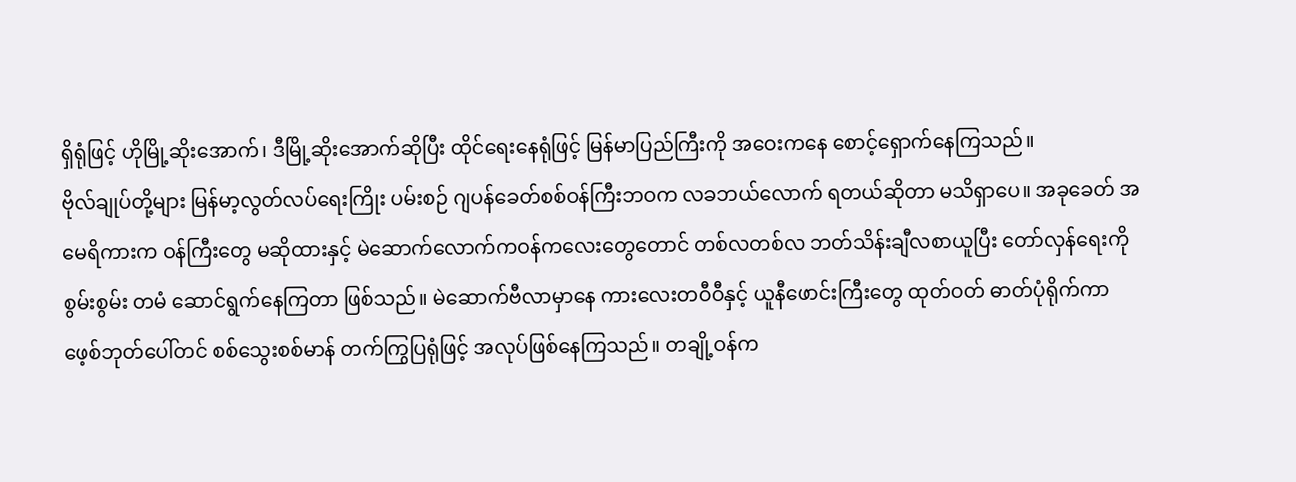ရှိရုံဖြင့် ဟိုမြို့ဆိုးအောက်၊ ဒီမြို့ဆိုးအောက်ဆိုပြီး ထိုင်ရေးနေရုံဖြင့် မြန်မာပြည်ကြီးကို အဝေးကနေ စောင့်ရှောက်နေကြသည်။
ဗိုလ်ချုပ်တို့များ မြန်မာ့လွတ်လပ်ရေးကြိုး ပမ်းစဉ် ဂျပန်ခေတ်စစ်ဝန်ကြီးဘဝက လခဘယ်လောက် ရတယ်ဆိုတာ မသိရှာပေ။ အခုခေတ် အမေရိကားက ဝန်ကြီးတွေ မဆိုထားနှင့် မဲဆောက်လောက်ကဝန်ကလေးတွေတောင် တစ်လတစ်လ ဘတ်သိန်းချီလစာယူပြီး တော်လှန်ရေးကို စွမ်းစွမ်း တမံ ဆောင်ရွက်နေကြတာ ဖြစ်သည်။ မဲဆောက်ဗီလာမှာနေ ကားလေးတဝီဝီနှင့် ယူနီဖောင်းကြီးတွေ ထုတ်ဝတ် ဓာတ်ပုံရိုက်ကာ ဖေ့စ်ဘုတ်ပေါ်တင် စစ်သွေးစစ်မာန် တက်ကြွပြရုံဖြင့် အလုပ်ဖြစ်နေကြသည်။ တချို့ဝန်က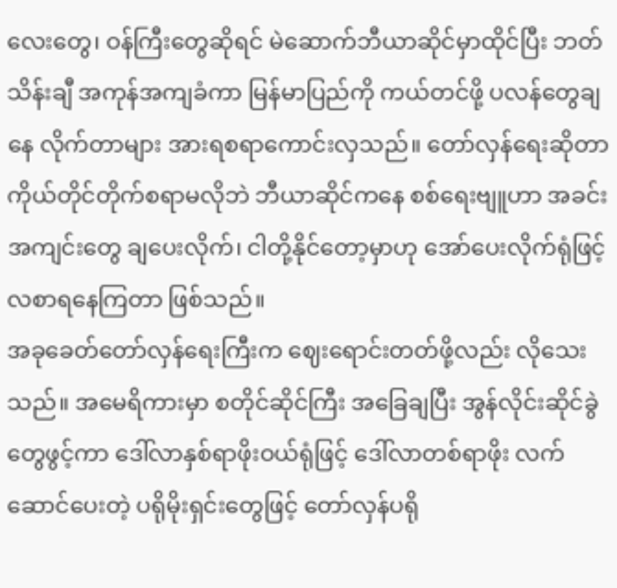လေးတွေ၊ ဝန်ကြီးတွေဆိုရင် မဲဆောက်ဘီယာဆိုင်မှာထိုင်ပြီး ဘတ်သိန်းချီ အကုန်အကျခံကာ မြန်မာပြည်ကို ကယ်တင်ဖို့ ပလန်တွေချနေ လိုက်တာများ အားရစရာကောင်းလှသည်။ တော်လှန်ရေးဆိုတာ ကိုယ်တိုင်တိုက်စရာမလိုဘဲ ဘီယာဆိုင်ကနေ စစ်ရေးဗျူဟာ အခင်းအကျင်းတွေ ချပေးလိုက်၊ ငါတို့နိုင်တော့မှာဟု အော်ပေးလိုက်ရုံဖြင့် လစာရနေကြတာ ဖြစ်သည်။
အခုခေတ်တော်လှန်ရေးကြီးက ဈေးရောင်းတတ်ဖို့လည်း လိုသေးသည်။ အမေရိကားမှာ စတိုင်ဆိုင်ကြီး အခြေချပြီး အွန်လိုင်းဆိုင်ခွဲတွေဖွင့်ကာ ဒေါ်လာနှစ်ရာဖိုးဝယ်ရုံဖြင့် ဒေါ်လာတစ်ရာဖိုး လက်ဆောင်ပေးတဲ့ ပရိုမိုးရှင်းတွေဖြင့် တော်လှန်ပရို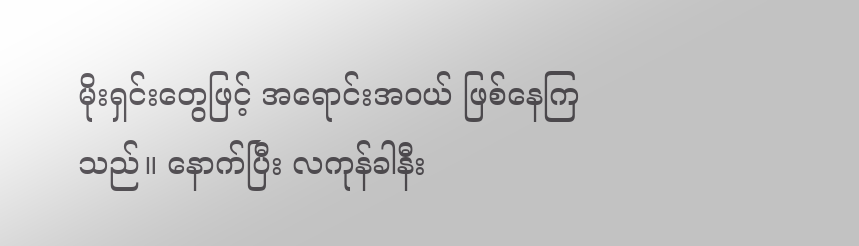မိုးရှင်းတွေဖြင့် အရောင်းအဝယ် ဖြစ်နေကြသည်။ နောက်ပြီး လကုန်ခါနီး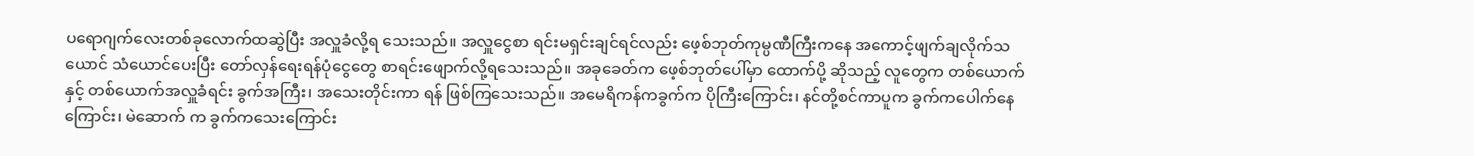ပရောဂျက်လေးတစ်ခုလောက်ထဆွဲပြီး အလှူခံလို့ရ သေးသည်။ အလှူငွေစာ ရင်းမရှင်းချင်ရင်လည်း ဖေ့စ်ဘုတ်ကုမ္ပဏီကြီးကနေ အကောင့်ဖျက်ချလိုက်သယောင် သံယောင်ပေးပြီး တော်လှန်ရေးရန်ပုံငွေတွေ စာရင်းဖျောက်လို့ရသေးသည်။ အခုခေတ်က ဖေ့စ်ဘုတ်ပေါ်မှာ ထောက်ပို့ ဆိုသည့် လူတွေက တစ်ယောက်နှင့် တစ်ယောက်အလှူခံရင်း ခွက်အကြီး၊ အသေးတိုင်းကာ ရန် ဖြစ်ကြသေးသည်။ အမေရိကန်ကခွက်က ပိုကြီးကြောင်း၊ နင်တို့စင်ကာပူက ခွက်ကပေါက်နေကြောင်း၊ မဲဆောက် က ခွက်ကသေးကြောင်း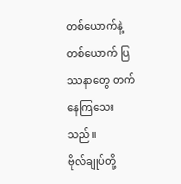တစ်ယောက်နဲ့တစ်ယောက် ပြဿနာတွေ တက်နေကြသေးသည်။
ဗိုလ်ချုပ်တို့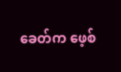ခေတ်က ဖေ့စ်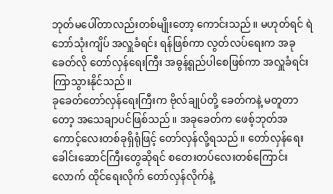ဘုတ်မပေါ်တာလည်းတစ်မျိုးတော့ ကောင်းသည်။ မဟုတ်ရင် ရဲဘော်သုံးကျိပ် အလှူခံရင်း ရန်ဖြစ်ကာ လွတ်လပ်ရေးက အခု ခေတ်လို တော်လှန်ရေးကြီး အဓွန့်ရှည်ပါစေဖြစ်ကာ အလှူခံရင်း ကြာသွားနိုင်သည်။
ခုခေတ်တော်လှန်ရေးကြီးက ဗိုလ်ချုပ်တို့ ခေတ်ကနဲ့ မတူတာတော့ အသေချာပင်ဖြစ်သည်။ အခုခေတ်က ဖေစ့်ဘုတ်အကောင့်လေးတစ်ခုရှိရုံဖြင့် တော်လှန်လို့ရသည်။ တော်လှန်ရေးခေါင်းဆောင်ကြီးတွေဆိုရင် စတေးတပ်လေးတစ်ကြောင်းလောက် ထိုင်ရေးလိုက် တော်လှန်လိုက်နဲ့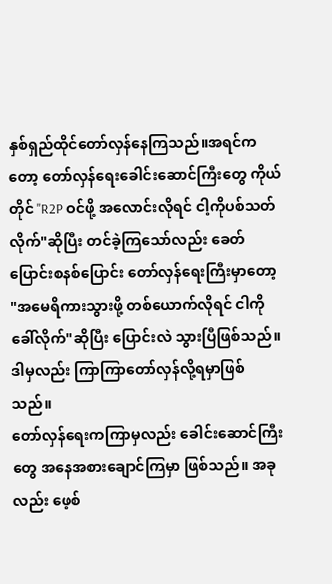နှစ်ရှည်ထိုင်တော်လှန်နေကြသည်။အရင်ကတော့ တော်လှန်ရေးခေါင်းဆောင်ကြီးတွေ ကိုယ်တိုင် "R2P ဝင်ဖို့ အလောင်းလိုရင် ငါ့ကိုပစ်သတ်လိုက်"ဆိုပြီး တင်ခဲ့ကြသော်လည်း ခေတ်ပြောင်းစနစ်ပြောင်း တော်လှန်ရေးကြီးမှာတော့ "အမေရိကားသွားဖို့ တစ်ယောက်လိုရင် ငါကိုခေါ်လိုက်"ဆိုပြီး ပြောင်းလဲ သွားပြီဖြစ်သည်။ ဒါမှလည်း ကြာကြာတော်လှန်လို့ရမှာဖြစ်သည်။
တော်လှန်ရေးကကြာမှလည်း ခေါင်းဆောင်ကြီးတွေ အနေအစားချောင်ကြမှာ ဖြစ်သည်။ အခုလည်း ဖေ့စ်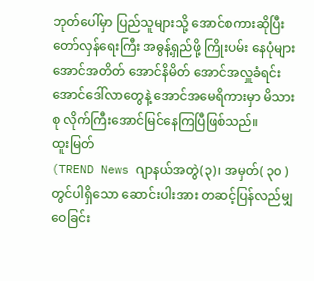ဘုတ်ပေါ်မှာ ပြည်သူများသို့ အောင်စကားဆိုပြီး တော်လှန်ရေးကြီး အဓွန့်ရှည်ဖို့ ကြိုးပမ်း နေပုံများ အောင်အတိတ် အောင်နိမိတ် အောင်အလှူခံရင်း အောင်ဒေါ်လာတွေနဲ့ အောင်အမေရိကားမှာ မိသားစု လိုက်ကြီးအောင်မြင်နေကြပြီဖြစ်သည်။
ထူးမြတ်
(TREND News ဂျာနယ်အတွဲ(၃)၊ အမှတ်( ၃၀ ) တွင်ပါရှိသော ဆောင်းပါးအား တဆင့်ပြန်လည်မျှဝေခြင်း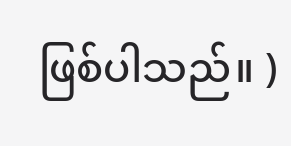ဖြစ်ပါသည်။ )